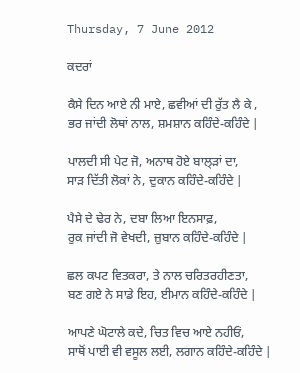Thursday, 7 June 2012

ਕਦਰਾਂ

ਕੈਸੇ ਦਿਨ ਆਏ ਨੀ ਮਾਏ, ਛਵੀਆਂ ਦੀ ਰੁੱਤ ਲੈ ਕੇ ,
ਭਰ ਜਾਂਦੀ ਲੋਥਾਂ ਨਾਲ, ਸ਼ਮਸ਼ਾਨ ਕਹਿੰਦੇ-ਕਹਿੰਦੇ |

ਪਾਲਦੀ ਸੀ ਪੇਟ ਜੋ, ਅਨਾਥ ਹੋਏ ਬਾਲ੍ੜਾਂ ਦਾ,
ਸਾੜ ਦਿੱਤੀ ਲੋਕਾਂ ਨੇ, ਦੁਕਾਨ ਕਹਿੰਦੇ-ਕਹਿੰਦੇ |

ਪੈਸੇ ਦੇ ਢੇਰ ਨੇ, ਦਬਾ ਲਿਆ ਇਨਸਾਫ਼,
ਰੁਕ ਜਾਂਦੀ ਜੋ ਵੇਖਦੀ, ਜ਼ੁਬਾਨ ਕਹਿੰਦੇ-ਕਹਿੰਦੇ |

ਛਲ ਕਪਟ ਵਿਤਕਰਾ, ਤੇ ਨਾਲ ਚਰਿਤਰਹੀਣਤਾ,
ਬਣ ਗਏ ਨੇ ਸਾਡੇ ਇਹ, ਈਮਾਨ ਕਹਿੰਦੇ-ਕਹਿੰਦੇ |

ਆਪਣੇ ਘੋਟਾਲੇ ਕਦੇ, ਚਿਤ ਵਿਚ ਆਏ ਨਹੀਓਂ,
ਸਾਥੋਂ ਪਾਈ ਵੀ ਵਸੂਲ ਲਈ, ਲਗਾਨ ਕਹਿੰਦੇ-ਕਹਿੰਦੇ |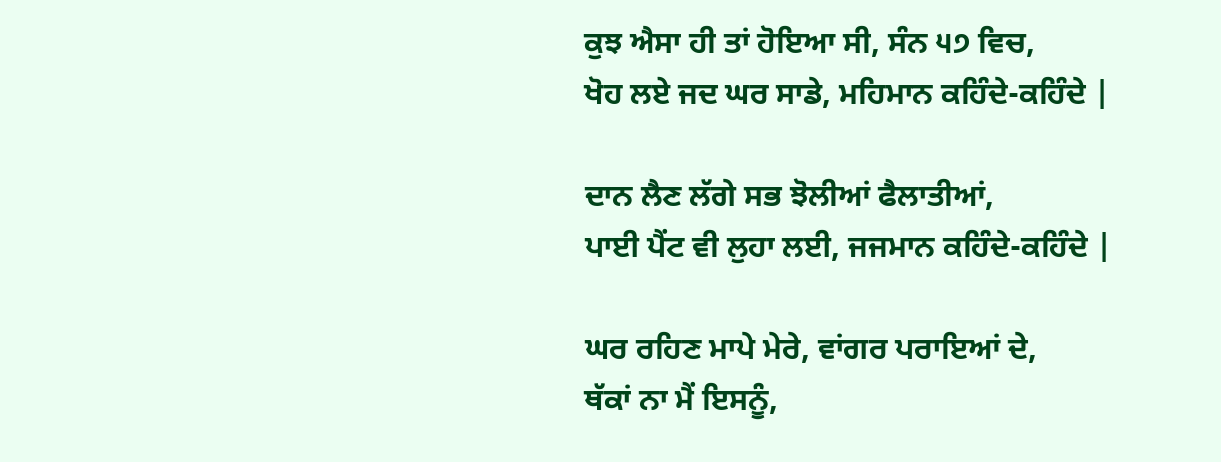ਕੁਝ ਐਸਾ ਹੀ ਤਾਂ ਹੋਇਆ ਸੀ, ਸੰਨ ੫੭ ਵਿਚ,
ਖੋਹ ਲਏ ਜਦ ਘਰ ਸਾਡੇ, ਮਹਿਮਾਨ ਕਹਿੰਦੇ-ਕਹਿੰਦੇ |

ਦਾਨ ਲੈਣ ਲੱਗੇ ਸਭ ਝੋਲੀਆਂ ਫੈਲਾਤੀਆਂ,
ਪਾਈ ਪੈਂਟ ਵੀ ਲੁਹਾ ਲਈ, ਜਜਮਾਨ ਕਹਿੰਦੇ-ਕਹਿੰਦੇ |

ਘਰ ਰਹਿਣ ਮਾਪੇ ਮੇਰੇ, ਵਾਂਗਰ ਪਰਾਇਆਂ ਦੇ,
ਥੱਕਾਂ ਨਾ ਮੈਂ ਇਸਨੂੰ,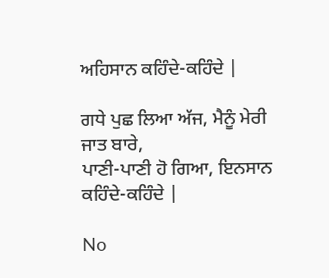ਅਹਿਸਾਨ ਕਹਿੰਦੇ-ਕਹਿੰਦੇ |

ਗਧੇ ਪੁਛ ਲਿਆ ਅੱਜ, ਮੈਨੂੰ ਮੇਰੀ ਜਾਤ ਬਾਰੇ,
ਪਾਣੀ-ਪਾਣੀ ਹੋ ਗਿਆ, ਇਨਸਾਨ ਕਹਿੰਦੇ-ਕਹਿੰਦੇ |

No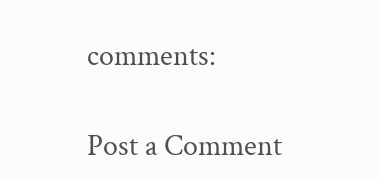comments:

Post a Comment